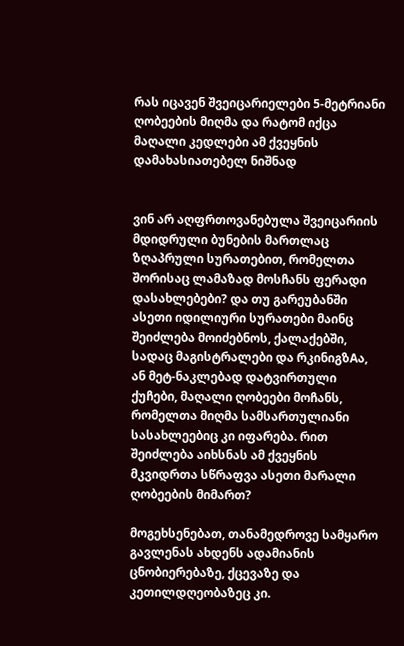რას იცავენ შვეიცარიელები 5-მეტრიანი ღობეების მიღმა და რატომ იქცა მაღალი კედლები ამ ქვეყნის დამახასიათებელ ნიშნად


ვინ არ აღფრთოვანებულა შვეიცარიის მდიდრული ბუნების მართლაც ზღაპრული სურათებით, რომელთა შორისაც ლამაზად მოსჩანს ფერადი დასახლებები? და თუ გარეუბანში ასეთი იდილიური სურათები მაინც შეიძლება მოიძებნოს, ქალაქებში, სადაც მაგისტრალები და რკინიგზAა, ან მეტ-ნაკლებად დატვირთული ქუჩები, მაღალი ღობეები მოჩანს, რომელთა მიღმა სამსართულიანი სასახლეებიც კი იფარება. რით შეიძლება აიხსნას ამ ქვეყნის მკვიდრთა სწრაფვა ასეთი მარალი ღობეების მიმართ?

მოგეხსენებათ, თანამედროვე სამყარო გავლენას ახდენს ადამიანის ცნობიერებაზე, ქცევაზე და კეთილდღეობაზეც კი.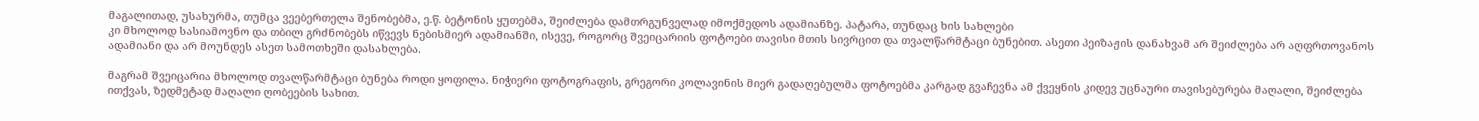მაგალითად, უსახურმა, თუმცა ვეებერთელა შენობებმა, ე.წ. ბეტონის ყუთებმა, შეიძლება დამთრგუნველად იმოქმედოს ადამიანზე. პატარა, თუნდაც ხის სახლები
კი მხოლოდ სასიამოვნო და თბილ გრძნობებს იწვევს ნებისმიერ ადამიანში, ისევე, როგორც შვეიცარიის ფოტოები თავისი მთის სივრცით და თვალწარმტაცი ბუნებით. ასეთი პეიზაჟის დანახვამ არ შეიძლება არ აღფრთოვანოს ადამიანი და არ მოუნდეს ასეთ სამოთხეში დასახლება.

მაგრამ შვეიცარია მხოლოდ თვალწარმტაცი ბუნება როდი ყოფილა. ნიჭიერი ფოტოგრაფის, გრეგორი კოლავინის მიერ გადაღებულმა ფოტოებმა კარგად გვაჩევნა ამ ქვეყნის კიდევ უცნაური თავისებურება მაღალი, შეიძლება ითქვას, ზედმეტად მაღალი ღობეების სახით.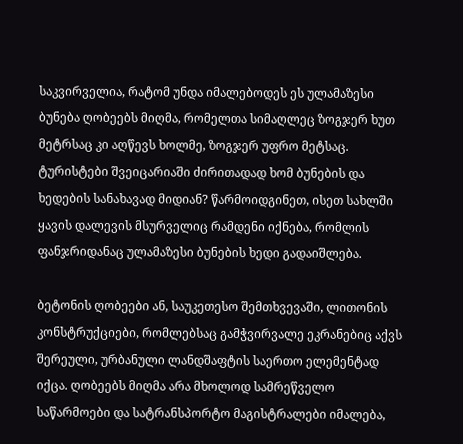საკვირველია, რატომ უნდა იმალებოდეს ეს ულამაზესი ბუნება ღობეებს მიღმა, რომელთა სიმაღლეც ზოგჯერ ხუთ მეტრსაც კი აღწევს ხოლმე, ზოგჯერ უფრო მეტსაც. ტურისტები შვეიცარიაში ძირითადად ხომ ბუნების და ხედების სანახავად მიდიან? წარმოიდგინეთ, ისეთ სახლში ყავის დალევის მსურველიც რამდენი იქნება, რომლის ფანჯრიდანაც ულამაზესი ბუნების ხედი გადაიშლება.

ბეტონის ღობეები ან, საუკეთესო შემთხვევაში, ლითონის კონსტრუქციები, რომლებსაც გამჭვირვალე ეკრანებიც აქვს შერეული, ურბანული ლანდშაფტის საერთო ელემენტად იქცა. ღობეებს მიღმა არა მხოლოდ სამრეწველო საწარმოები და სატრანსპორტო მაგისტრალები იმალება,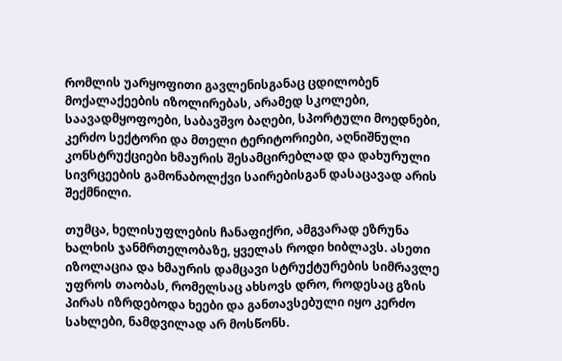რომლის უარყოფითი გავლენისგანაც ცდილობენ მოქალაქეების იზოლირებას, არამედ სკოლები, საავადმყოფოები, საბავშვო ბაღები, სპორტული მოედნები, კერძო სექტორი და მთელი ტერიტორიები, აღნიშნული კონსტრუქციები ხმაურის შესამცირებლად და დახურული სივრცეების გამონაბოლქვი საირებისგან დასაცავად არის შექმნილი.

თუმცა, ხელისუფლების ჩანაფიქრი, ამგვარად ეზრუნა ხალხის ჯანმრთელობაზე, ყველას როდი ხიბლავს. ასეთი იზოლაცია და ხმაურის დამცავი სტრუქტურების სიმრავლე უფროს თაობას, რომელსაც ახსოვს დრო, როდესაც გზის პირას იზრდებოდა ხეები და განთავსებული იყო კერძო სახლები, ნამდვილად არ მოსწონს.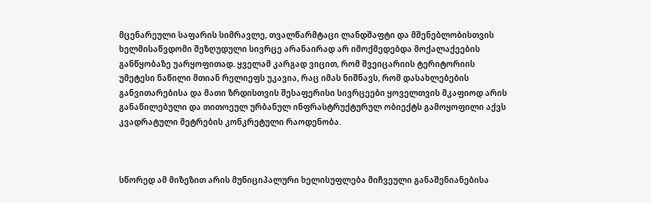მცენარეული საფარის სიმრავლე, თვალწარმტაცი ლანდშაფტი და მშენებლობისთვის ხელმისაწვდომი შეზღუდული სივრცე არანაირად არ იმოქმედებდა მოქალაქეების განწყობაზე უარყოფითად. ყველამ კარგად ვიცით, რომ შვეიცარიის ტერიტორიის უმეტესი ნაწილი მთიან რელიეფს უკავია, რაც იმას ნიშნავს, რომ დასახლებების განვითარებისა და მათი ზრდისთვის შესაფერისი სივრცეები ყოველთვის მკაფიოდ არის განაწილებული და თითოეულ ურბანულ ინფრასტრუქტურულ ობიექტს გამოყოფილი აქვს კვადრატული მეტრების კონკრეტული რაოდენობა.



სწორედ ამ მიზეზით არის მუნიციპალური ხელისუფლება მიჩვეული განაშენიანებისა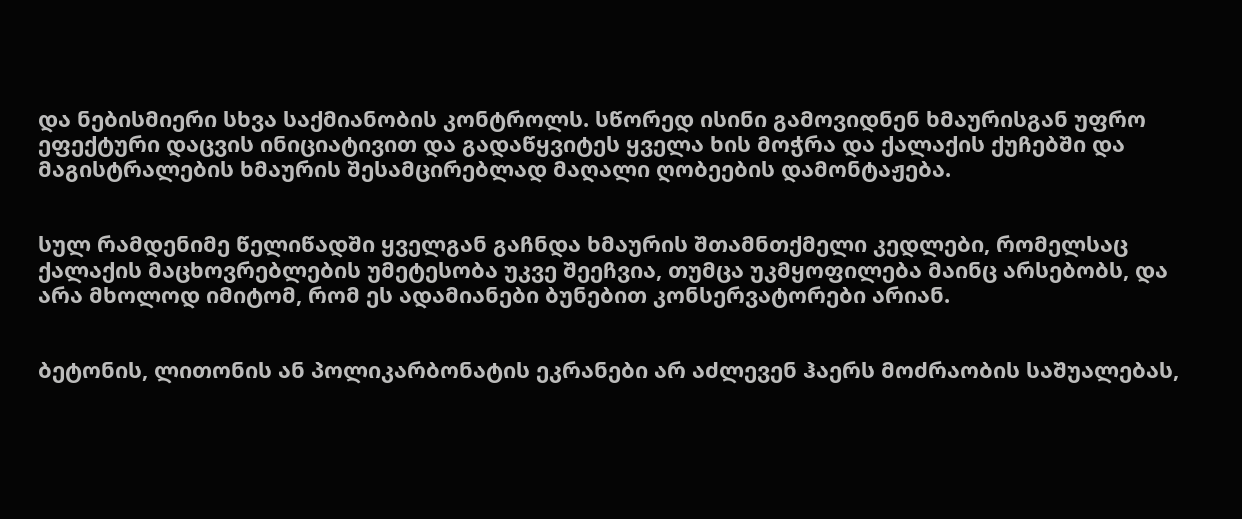და ნებისმიერი სხვა საქმიანობის კონტროლს. სწორედ ისინი გამოვიდნენ ხმაურისგან უფრო ეფექტური დაცვის ინიციატივით და გადაწყვიტეს ყველა ხის მოჭრა და ქალაქის ქუჩებში და მაგისტრალების ხმაურის შესამცირებლად მაღალი ღობეების დამონტაჟება.


სულ რამდენიმე წელიწადში ყველგან გაჩნდა ხმაურის შთამნთქმელი კედლები, რომელსაც ქალაქის მაცხოვრებლების უმეტესობა უკვე შეეჩვია, თუმცა უკმყოფილება მაინც არსებობს, და არა მხოლოდ იმიტომ, რომ ეს ადამიანები ბუნებით კონსერვატორები არიან.


ბეტონის, ლითონის ან პოლიკარბონატის ეკრანები არ აძლევენ ჰაერს მოძრაობის საშუალებას,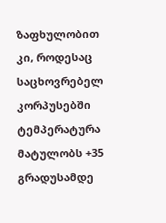ზაფხულობით კი, როდესაც საცხოვრებელ კორპუსებში ტემპერატურა მატულობს +35 გრადუსამდე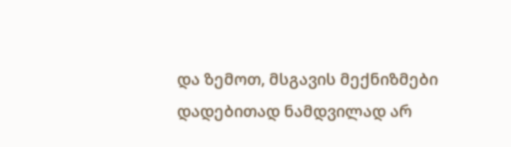და ზემოთ, მსგავის მექნიზმები დადებითად ნამდვილად არ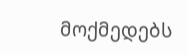მოქმედებს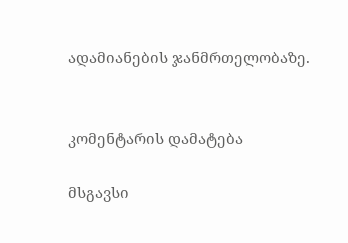ადამიანების ჯანმრთელობაზე.


კომენტარის დამატება

მსგავსი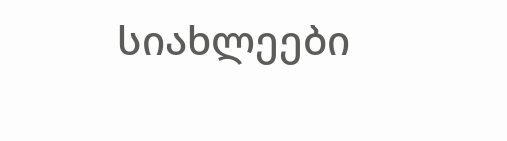სიახლეები